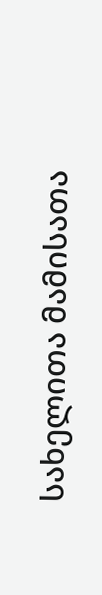სახელითა მამისათა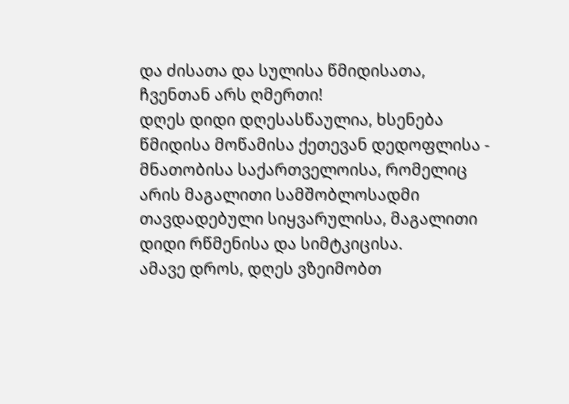და ძისათა და სულისა წმიდისათა,
ჩვენთან არს ღმერთი!
დღეს დიდი დღესასწაულია, ხსენება წმიდისა მოწამისა ქეთევან დედოფლისა - მნათობისა საქართველოისა, რომელიც არის მაგალითი სამშობლოსადმი თავდადებული სიყვარულისა, მაგალითი დიდი რწმენისა და სიმტკიცისა.
ამავე დროს, დღეს ვზეიმობთ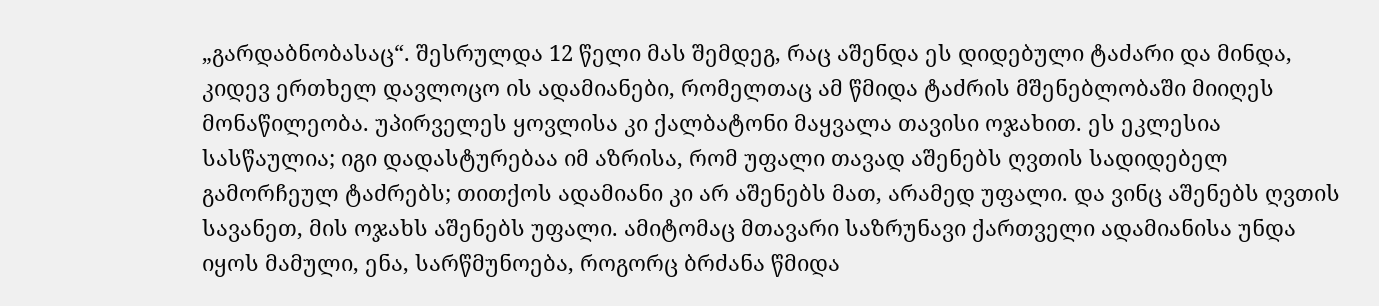„გარდაბნობასაც“. შესრულდა 12 წელი მას შემდეგ, რაც აშენდა ეს დიდებული ტაძარი და მინდა, კიდევ ერთხელ დავლოცო ის ადამიანები, რომელთაც ამ წმიდა ტაძრის მშენებლობაში მიიღეს მონაწილეობა. უპირველეს ყოვლისა კი ქალბატონი მაყვალა თავისი ოჯახით. ეს ეკლესია სასწაულია; იგი დადასტურებაა იმ აზრისა, რომ უფალი თავად აშენებს ღვთის სადიდებელ გამორჩეულ ტაძრებს; თითქოს ადამიანი კი არ აშენებს მათ, არამედ უფალი. და ვინც აშენებს ღვთის სავანეთ, მის ოჯახს აშენებს უფალი. ამიტომაც მთავარი საზრუნავი ქართველი ადამიანისა უნდა იყოს მამული, ენა, სარწმუნოება, როგორც ბრძანა წმიდა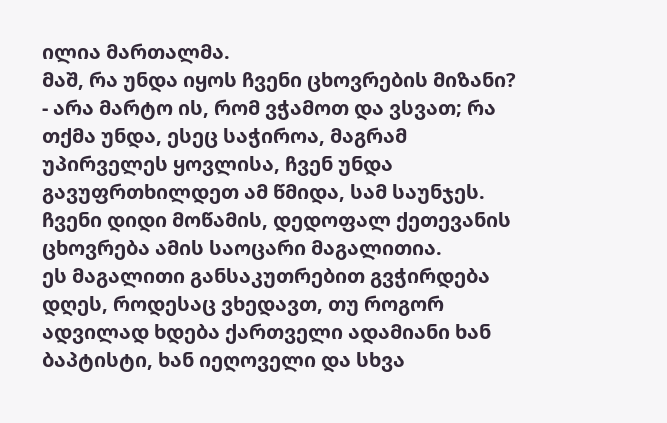ილია მართალმა.
მაშ, რა უნდა იყოს ჩვენი ცხოვრების მიზანი? - არა მარტო ის, რომ ვჭამოთ და ვსვათ; რა თქმა უნდა, ესეც საჭიროა, მაგრამ უპირველეს ყოვლისა, ჩვენ უნდა გავუფრთხილდეთ ამ წმიდა, სამ საუნჯეს.
ჩვენი დიდი მოწამის, დედოფალ ქეთევანის ცხოვრება ამის საოცარი მაგალითია.
ეს მაგალითი განსაკუთრებით გვჭირდება დღეს, როდესაც ვხედავთ, თუ როგორ ადვილად ხდება ქართველი ადამიანი ხან ბაპტისტი, ხან იეღოველი და სხვა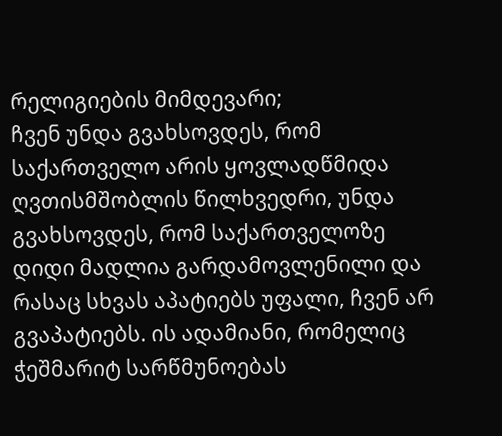რელიგიების მიმდევარი;
ჩვენ უნდა გვახსოვდეს, რომ საქართველო არის ყოვლადწმიდა ღვთისმშობლის წილხვედრი, უნდა გვახსოვდეს, რომ საქართველოზე დიდი მადლია გარდამოვლენილი და რასაც სხვას აპატიებს უფალი, ჩვენ არ გვაპატიებს. ის ადამიანი, რომელიც ჭეშმარიტ სარწმუნოებას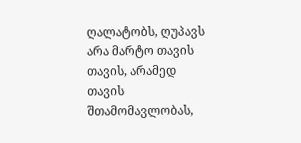ღალატობს, ღუპავს არა მარტო თავის თავის, არამედ თავის შთამომავლობას,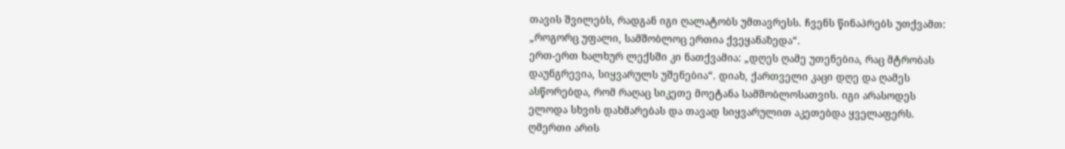თავის შვილებს, რადგან იგი ღალატობს უმთავრესს. ჩვენს წინაპრებს უთქვამთ: „როგორც უფალი, სამშობლოც ერთია ქვეყანაზედა“.
ერთ-ერთ ხალხურ ლექსში კი ნათქვამია: „დღეს ღამე უთენებია, რაც მტრობას დაუნგრევია, სიყვარულს უშენებია“. დიახ, ქართველი კაცი დღე და ღამეს ასწორებდა, რომ რაღაც სიკეთე მოეტანა სამშობლოსათვის. იგი არასოდეს ელოდა სხვის დახმარებას და თავად სიყვარულით აკეთებდა ყველაფერს. ღმერთი არის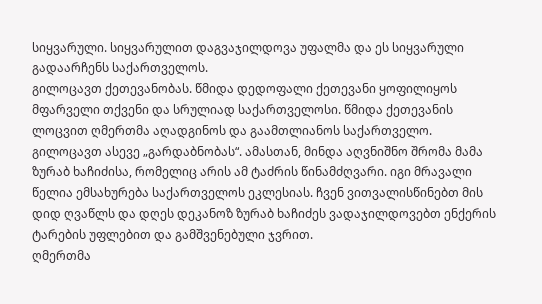სიყვარული. სიყვარულით დაგვაჯილდოვა უფალმა და ეს სიყვარული გადაარჩენს საქართველოს.
გილოცავთ ქეთევანობას. წმიდა დედოფალი ქეთევანი ყოფილიყოს მფარველი თქვენი და სრულიად საქართველოსი. წმიდა ქეთევანის ლოცვით ღმერთმა აღადგინოს და გაამთლიანოს საქართველო.
გილოცავთ ასევე „გარდაბნობას“. ამასთან, მინდა აღვნიშნო შრომა მამა ზურაბ ხაჩიძისა, რომელიც არის ამ ტაძრის წინამძღვარი. იგი მრავალი წელია ემსახურება საქართველოს ეკლესიას. ჩვენ ვითვალისწინებთ მის დიდ ღვაწლს და დღეს დეკანოზ ზურაბ ხაჩიძეს ვადაჯილდოვებთ ენქერის ტარების უფლებით და გამშვენებული ჯვრით.
ღმერთმა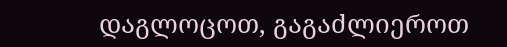დაგლოცოთ, გაგაძლიეროთ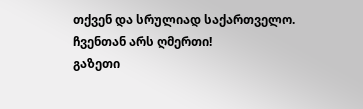თქვენ და სრულიად საქართველო.
ჩვენთან არს ღმერთი!
გაზეთი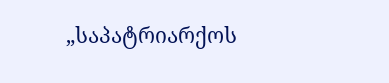„საპატრიარქოს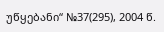უწყებანი“ №37(295), 2004 წ.